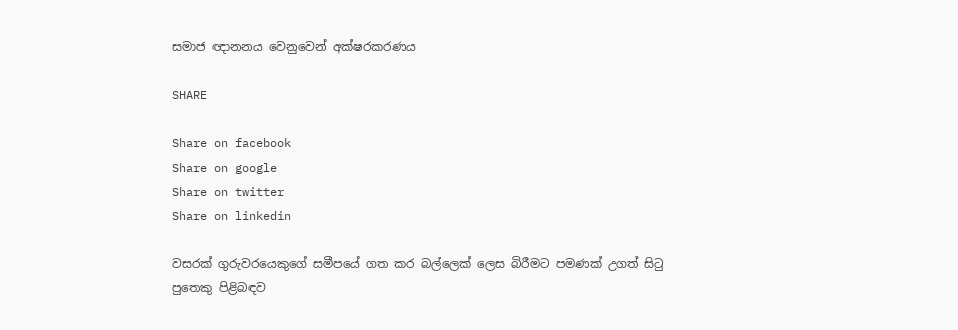සමාජ ඥානනය වෙනුවෙන් අක්ෂරකරණය

SHARE

Share on facebook
Share on google
Share on twitter
Share on linkedin

වසරක් ගුරුවරයෙකුගේ සමීපයේ ගත කර බල්ලෙක් ලෙස බිරීමට පමණක් උගත් සිටු පුතෙකු පිළිබඳව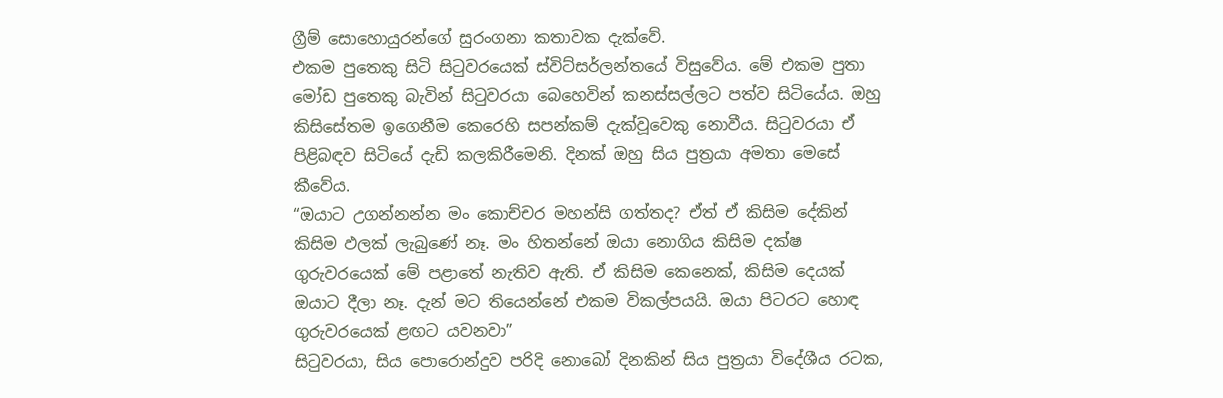ග්‍රීම් සොහොයුරන්ගේ සුරංගනා කතාවක දැක්වේ.
එකම පුතෙකු සිටි සිටුවරයෙක් ස්විට්සර්ලන්තයේ විසුවේය. මේ එකම පුතා මෝඩ පුතෙකු බැවින් සිටුවරයා බෙහෙවින් කනස්සල්ලට පත්ව සිටියේය. ඔහු කිසිසේතම ඉගෙනීම කෙරෙහි සපන්කම් දැක්වූවෙකු නොවීය. සිටුවරයා ඒ පිළිබඳව සිටියේ දැඩි කලකිරීමෙනි. දිනක් ඔහු සිය පුත්‍රයා අමතා මෙසේ කීවේය.
“ඔයාට උගන්නන්න මං කොච්චර මහන්සි ගත්තද? ඒත් ඒ කිසිම දේකින් කිසිම ඵලක් ලැබුණේ නෑ. මං හිතන්නේ ඔයා නොගිය කිසිම දක්ෂ ගුරුවරයෙක් මේ පළාතේ නැතිව ඇති. ඒ කිසිම කෙනෙක්, කිසිම දෙයක් ඔයාට දීලා නෑ. දැන් මට තියෙන්නේ එකම විකල්පයයි. ඔයා පිටරට හොඳ ගුරුවරයෙක් ළඟට යවනවා”
සිටුවරයා, සිය පොරොන්දුව පරිදි නොබෝ දිනකින් සිය පුත්‍රයා විදේශීය රටක,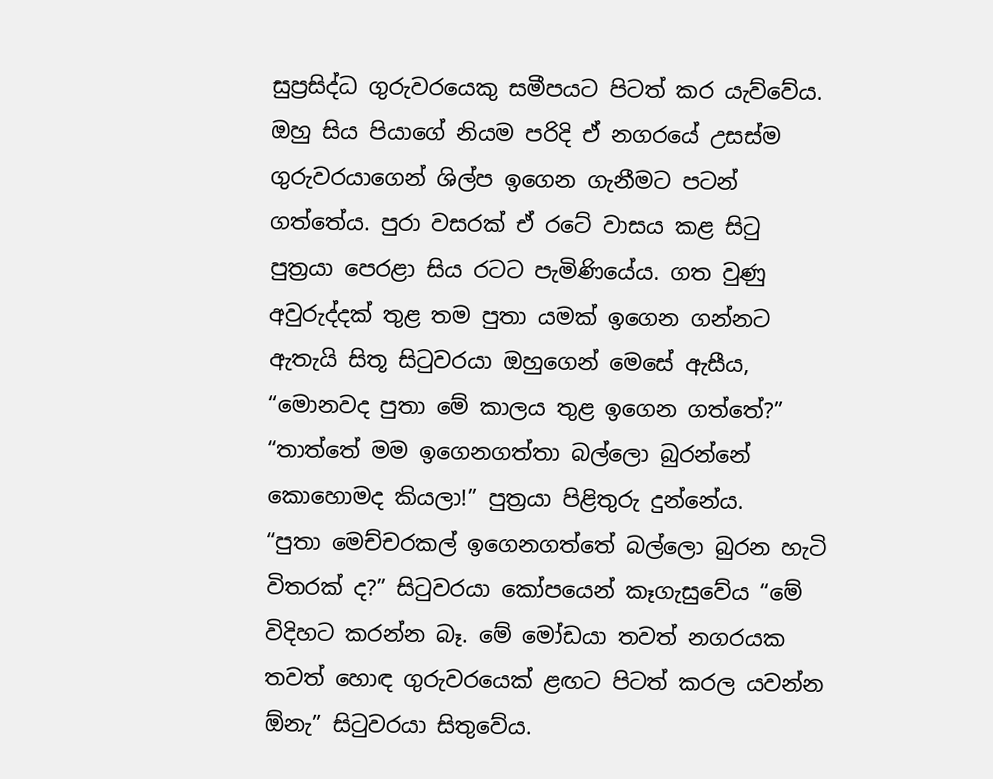සුප්‍රසිද්ධ ගුරුවරයෙකු සමීපයට පිටත් කර යැව්වේය. ඔහු සිය පියාගේ නියම පරිදි ඒ නගරයේ උසස්ම ගුරුවරයාගෙන් ශිල්ප ඉගෙන ගැනීමට පටන් ගත්තේය. පුරා වසරක් ඒ රටේ වාසය කළ සිටු පුත්‍රයා පෙරළා සිය රටට පැමිණියේය. ගත වුණු අවුරුද්දක් තුළ තම පුතා යමක් ඉගෙන ගන්නට ඇතැයි සිතූ සිටුවරයා ඔහුගෙන් මෙසේ ඇසීය, “මොනවද පුතා මේ කාලය තුළ ඉගෙන ගත්තේ?”
“තාත්තේ මම ඉගෙනගත්තා බල්ලො බුරන්නේ කොහොමද කියලා!” පුත්‍රයා පිළිතුරු දුන්නේය.
“පුතා මෙච්චරකල් ඉගෙනගත්තේ බල්ලො බුරන හැටි විතරක් ද?” සිටුවරයා කෝපයෙන් කෑගැසුවේය “මේ විදිහට කරන්න බෑ. මේ මෝඩයා තවත් නගරයක තවත් හොඳ ගුරුවරයෙක් ළඟට පිටත් කරල යවන්න ඕනැ” සිටුවරයා සිතුවේය.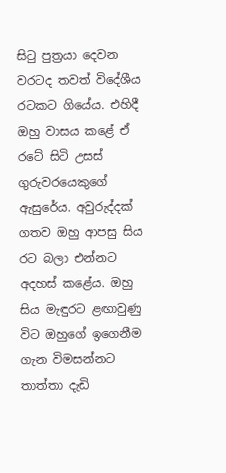සිටු පුත්‍රයා දෙවන වරටද තවත් විදේශීය රටකට ගියේය. එහිදී ඔහු වාසය කළේ ඒ රටේ සිටි උසස් ගුරුවරයෙකුගේ ඇසුරේය. අවුරුද්දක් ගතව ඔහු ආපසු සිය රට බලා එන්නට අදහස් කළේය. ඔහු සිය මැඳුරට ළඟාවුණු විට ඔහුගේ ඉගෙනීම ගැන විමසන්නට තාත්තා දැඩි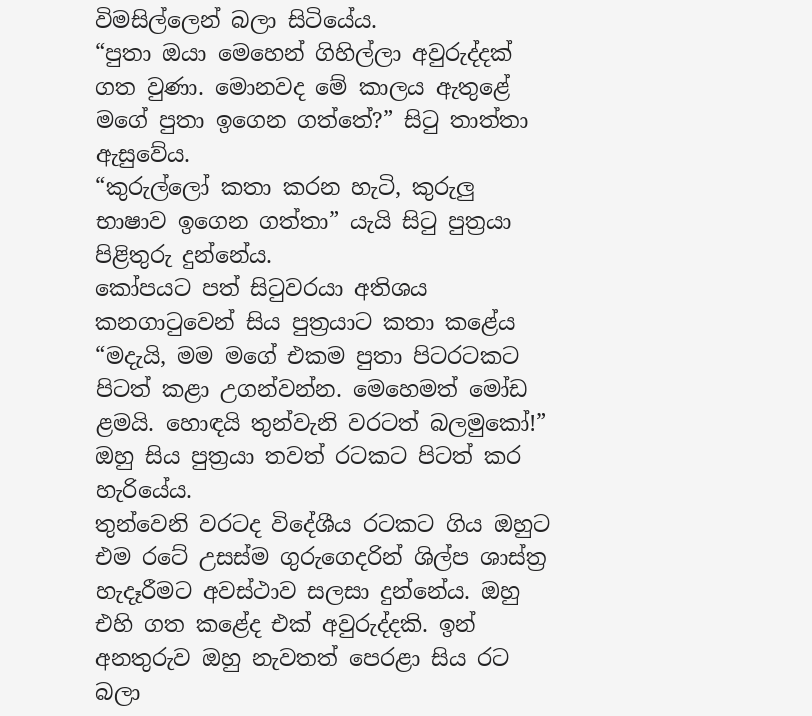විමසිල්ලෙන් බලා සිටියේය.
“පුතා ඔයා මෙහෙන් ගිහිල්ලා අවුරුද්දක් ගත වුණා. මොනවද මේ කාලය ඇතුළේ මගේ පුතා ඉගෙන ගත්තේ?” සිටු තාත්තා ඇසුවේය.
“කුරුල්ලෝ කතා කරන හැටි, කුරුලු භාෂාව ඉගෙන ගත්තා” යැයි සිටු පුත්‍රයා පිළිතුරු දුන්නේය.
කෝපයට පත් සිටුවරයා අතිශය කනගාටුවෙන් සිය පුත්‍රයාට කතා කළේය
“මදැයි, මම මගේ එකම පුතා පිටරටකට පිටත් කළා උගන්වන්න. මෙහෙමත් මෝඩ ළමයි. හොඳයි තුන්වැනි වරටත් බලමුකෝ!” ඔහු සිය පුත්‍රයා තවත් රටකට පිටත් කර හැරියේය.
තුන්වෙනි වරටද විදේශීය රටකට ගිය ඔහුට එම රටේ උසස්ම ගුරුගෙදරින් ශිල්ප ශාස්ත්‍ර හැදෑරීමට අවස්ථාව සලසා දුන්නේය. ඔහු එහි ගත කළේද එක් අවුරුද්දකි. ඉන් අනතුරුව ඔහු නැවතත් පෙරළා සිය රට බලා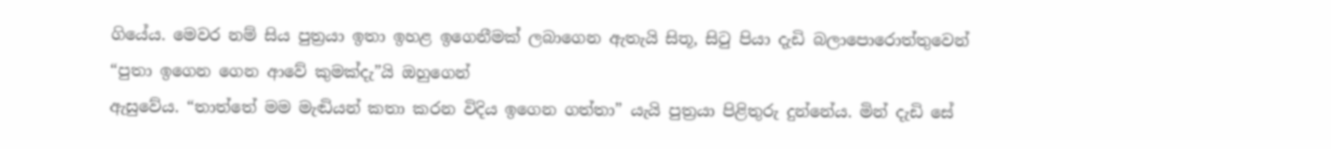ගියේය. මෙවර නම් සිය පුත්‍රයා ඉතා ඉහළ ඉගෙනීමක් ලබාගෙන ඇතැයි සිතූ, සිටු පියා දැඩි බලාපොරොත්තුවෙන් “පුතා ඉගෙන ගෙන ආවේ කුමක්දැ”යි ඔහුගෙන්
ඇසුවේය. “තාත්තේ මම මැඬියන් කතා කරන විදිය ඉගෙන ගත්තා” යැයි පුත්‍රයා පිළිතුරු දුන්නේය. මින් දැඩි සේ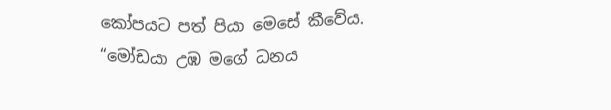කෝපයට පත් පියා මෙසේ කීවේය.
“මෝඩයා උඹ මගේ ධනය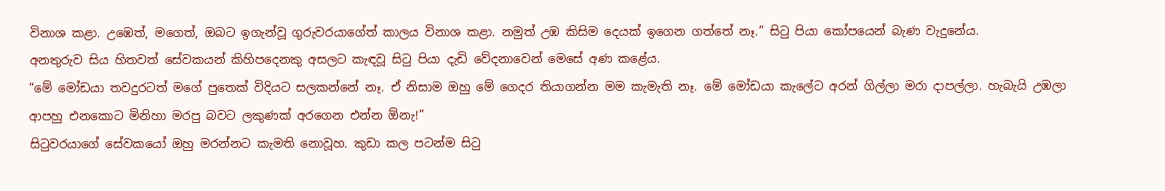විනාශ කළා. උඹෙත්, මගෙත්, ඔබට ඉගැන්වූ ගුරුවරයාගේත් කාලය විනාශ කළා. නමුත් උඹ කිසිම දෙයක් ඉගෙන ගත්තේ නෑ.” සිටු පියා කෝපයෙන් බැණ වැදුනේය.
අනතුරුව සිය හිතවත් සේවකයන් කිහිපදෙනකු අසලට කැඳවූ සිටු පියා දැඩි වේදනාවෙන් මෙසේ අණ කළේය.
“මේ මෝඩයා තවදුරටත් මගේ පුතෙක් විදියට සලකන්නේ නෑ. ඒ නිසාම ඔහු මේ ගෙදර තියාගන්න මම කැමැති නෑ. මේ මෝඩයා කැලේට අරන් ගිල්ලා මරා දාපල්ලා. හැබැයි උඹලා ආපහු එනකොට මිනිහා මරපු බවට ලකුණක් අරගෙන එන්න ඕනැ!”
සිටුවරයාගේ සේවකයෝ ඔහු මරන්නට කැමති නොවූහ. කුඩා කල පටන්ම සිටු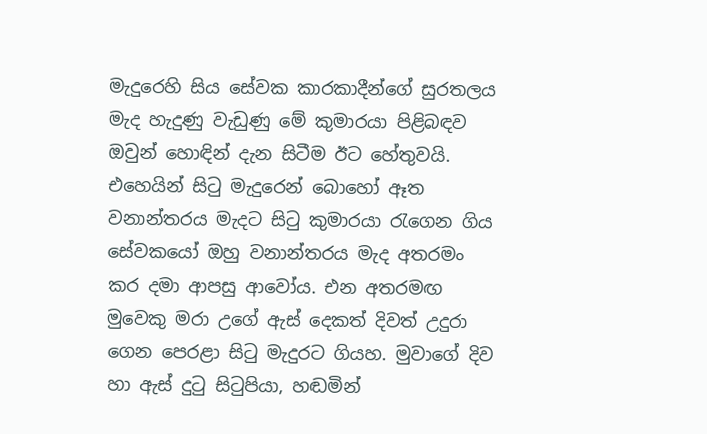මැදුරෙහි සිය සේවක කාරකාදීන්ගේ සුරතලය මැද හැදුණු වැඩුණු මේ කුමාරයා පිළිබඳව ඔවුන් හොඳින් දැන සිටීම ඊට හේතුවයි. එහෙයින් සිටු මැදුරෙන් බොහෝ ඈත වනාන්තරය මැදට සිටු කුමාරයා රැගෙන ගිය සේවකයෝ ඔහු වනාන්තරය මැද අතරමං කර දමා ආපසු ආවෝය. එන අතරමඟ මුවෙකු මරා උගේ ඇස් දෙකත් දිවත් උදුරා ගෙන පෙරළා සිටු මැදුරට ගියහ. මුවාගේ දිව හා ඇස් දුටු සිටුපියා, හඬමින්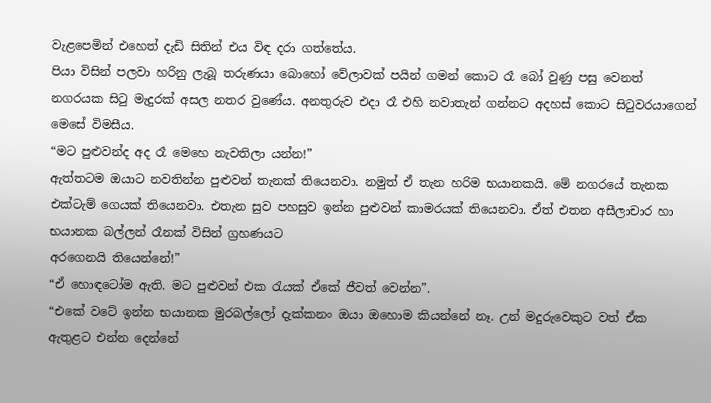වැළපෙමින් එහෙත් දැඩි සිතින් එය විඳ දරා ගත්තේය.
පියා විසින් පලවා හරිනු ලැබූ තරුණයා බොහෝ වේලාවක් පයින් ගමන් කොට රෑ බෝ වුණු පසු වෙනත් නගරයක සිටු මැදුරක් අසල නතර වුණේය. අනතුරුව එදා රෑ එහි නවාතැන් ගන්නට අදහස් කොට සිටුවරයාගෙන් මෙසේ විමසීය.
“මට පුළුවන්ද අද රෑ මෙහෙ නැවතිලා යන්න!”
ඇත්තටම ඔයාට නවතින්න පුළුවන් තැනක් තියෙනවා. නමුත් ඒ තැන හරිම භයානකයි. මේ නගරයේ තැනක එක්ටැම් ගෙයක් තියෙනවා. එතැන සුව පහසුව ඉන්න පුළුවන් කාමරයක් තියෙනවා. ඒත් එතන අසීලාචාර හා භයානක බල්ලන් රෑනක් විසින් ග්‍රහණයට
අරගෙනයි තියෙන්නේ!”
“ඒ හොඳටෝම ඇති. මට පුළුවන් එක රැයක් ඒකේ ජීවත් වෙන්න”.
“එකේ වටේ ඉන්න භයානක මුරබල්ලෝ දැක්කනං ඔයා ඔහොම කියන්නේ නෑ. උන් මදුරුවෙකුට වත් ඒක ඇතුළට එන්න දෙන්නේ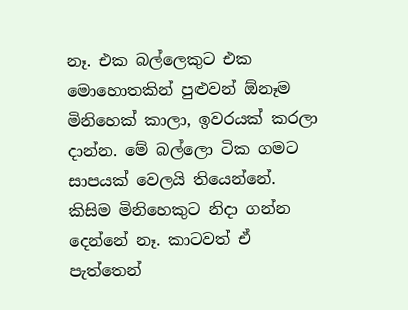නෑ. එක බල්ලෙකුට එක මොහොතකින් පුළුවන් ඕනෑම මිනිහෙක් කාලා, ඉවරයක් කරලා දාන්න. මේ බල්ලො ටික ගමට සාපයක් වෙලයි තියෙන්නේ. කිසිම මිනිහෙකුට නිදා ගන්න දෙන්නේ නෑ. කාටවත් ඒ පැත්තෙන්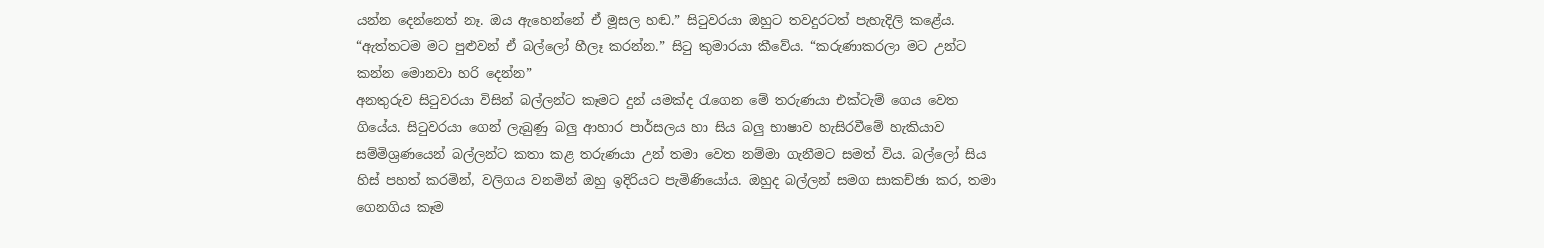යන්න දෙන්නෙත් නෑ. ඔය ඇහෙන්නේ ඒ මූසල හඬ.” සිටුවරයා ඔහුට තවදුරටත් පැහැදිලි කළේය.
“ඇත්තටම මට පුළුවන් ඒ බල්ලෝ හීලෑ කරන්න.” සිටු කුමාරයා කීවේය. “කරුණාකරලා මට උන්ට කන්න මොනවා හරි දෙන්න”
අනතුරුව සිටුවරයා විසින් බල්ලන්ට කෑමට දුන් යමක්ද රැගෙන මේ තරුණයා එක්ටැම් ගෙය වෙත ගියේය. සිටුවරයා ගෙන් ලැබුණු බලු ආහාර පාර්සලය හා සිය බලු භාෂාව හැසිරවීමේ හැකියාව සම්මිශ්‍රණයෙන් බල්ලන්ට කතා කළ තරුණයා උන් තමා වෙත නම්මා ගැනීමට සමත් විය. බල්ලෝ සිය හිස් පහත් කරමින්, වලිගය වනමින් ඔහු ඉදිරියට පැමිණියෝය. ඔහුද බල්ලන් සමග සාකච්ඡා කර, තමා ගෙනගිය කෑම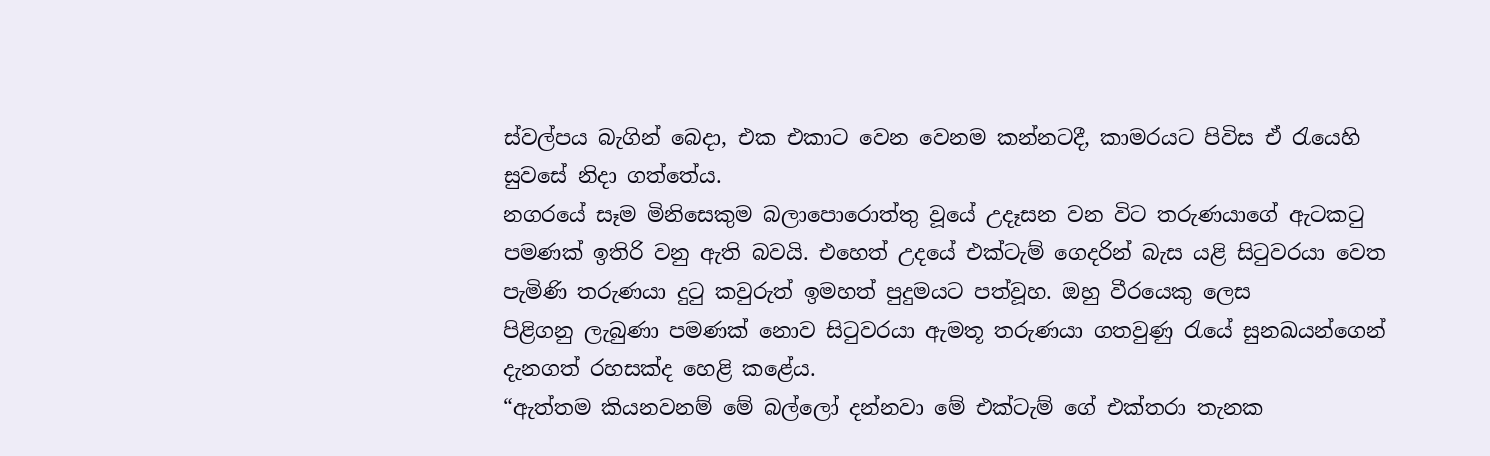ස්වල්පය බැගින් බෙදා, එක එකාට වෙන වෙනම කන්නටදී, කාමරයට පිවිස ඒ රැයෙහි සුවසේ නිදා ගත්තේය.
නගරයේ සෑම මිනිසෙකුම බලාපොරොත්තු වූයේ උදෑසන වන විට තරුණයාගේ ඇටකටු පමණක් ඉතිරි වනු ඇති බවයි. එහෙත් උදයේ එක්ටැම් ගෙදරින් බැස යළි සිටුවරයා වෙත පැමිණි තරුණයා දුටු කවුරුත් ඉමහත් පුදුමයට පත්වූහ. ඔහු වීරයෙකු ලෙස
පිළිගනු ලැබුණා පමණක් නොව සිටුවරයා ඇමතූ තරුණයා ගතවුණු රැයේ සුනඛයන්ගෙන් දැනගත් රහසක්ද හෙළි කළේය.
“ඇත්තම කියනවනම් මේ බල්ලෝ දන්නවා මේ එක්ටැම් ගේ එක්තරා තැනක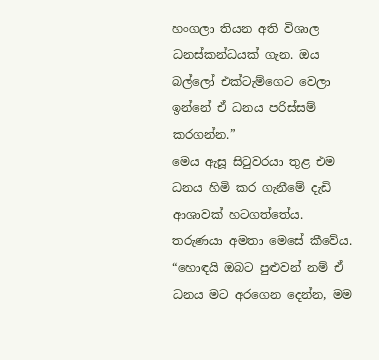හංගලා තියන අති විශාල ධනස්කන්ධයක් ගැන. ඔය බල්ලෝ එක්ටැම්ගෙට වෙලා ඉන්නේ ඒ ධනය පරිස්සම් කරගන්න.”
මෙය ඇසූ සිටුවරයා තුළ එම ධනය හිමි කර ගැනීමේ දැඩි ආශාවක් හටගත්තේය. තරුණයා අමතා මෙසේ කීවේය.
“හොඳයි ඔබට පුළුවන් නම් ඒ ධනය මට අරගෙන දෙන්න, මම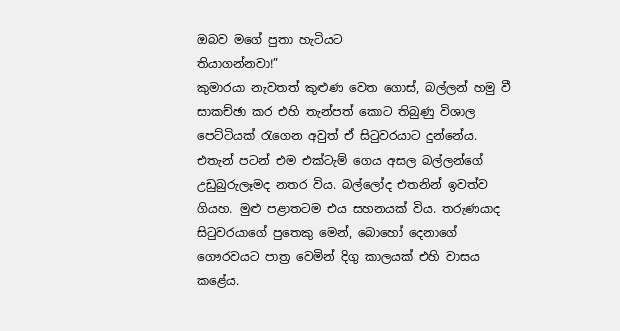ඔබව මගේ පුතා හැටියට
තියාගන්නවා!”
කුමාරයා නැවතත් කුළුණ වෙත ගොස්, බල්ලන් හමු වී සාකච්ඡා කර එහි තැන්පත් කොට තිබුණු විශාල පෙට්ටියක් රැගෙන අවුත් ඒ සිටුවරයාට දුන්නේය. එතැන් පටන් එම එක්ටැම් ගෙය අසල බල්ලන්ගේ උඩුබුරුලෑමද නතර විය. බල්ලෝද එතනින් ඉවත්ව ගියහ. මුළු පළාතටම එය සහනයක් විය. තරුණයාද සිටුවරයාගේ පුතෙකු මෙන්, බොහෝ දෙනාගේ ගෞරවයට පාත්‍ර වෙමින් දිගු කාලයක් එහි වාසය කළේය.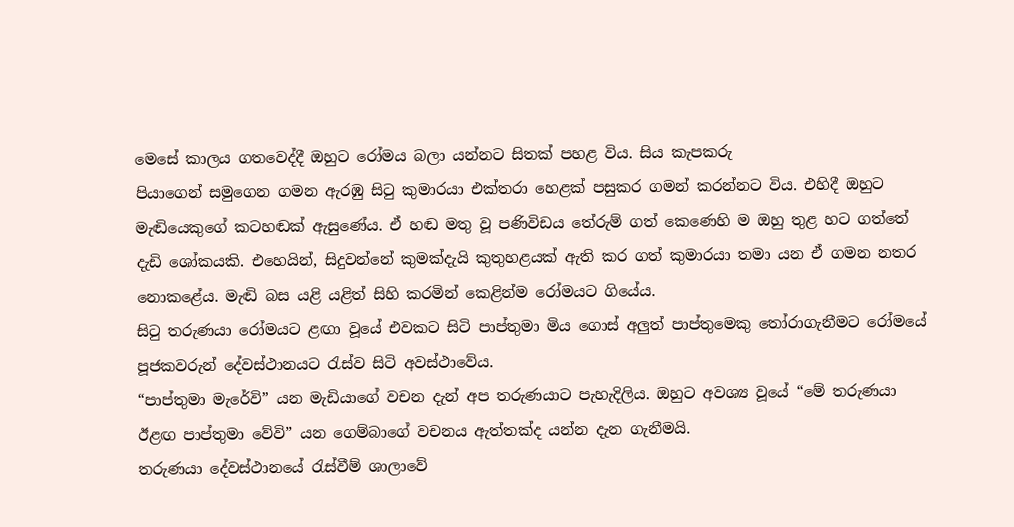මෙසේ කාලය ගතවෙද්දී ඔහුට රෝමය බලා යන්නට සිතක් පහළ විය. සිය කැපකරු
පියාගෙන් සමුගෙන ගමන ඇරඹු සිටු කුමාරයා එක්තරා හෙළක් පසුකර ගමන් කරන්නට විය. එහිදී ඔහුට මැඬියෙකුගේ කටහඬක් ඇසුණේය. ඒ හඬ මතු වූ පණිවිඩය තේරුම් ගත් කෙණෙහි ම ඔහු තුළ හට ගත්තේ දැඩි ශෝකයකි. එහෙයින්, සිදුවන්නේ කුමක්දැයි කුතුහළයක් ඇති කර ගත් කුමාරයා තමා යන ඒ ගමන නතර නොකළේය. මැඬි බස යළි යළිත් සිහි කරමින් කෙළින්ම රෝමයට ගියේය.
සිටු තරුණයා රෝමයට ළඟා වූයේ එවකට සිටි පාප්තුමා මිය ගොස් අලුත් පාප්තුමෙකු තෝරාගැනීමට රෝමයේ පූජකවරුන් දේවස්ථානයට රැස්ව සිටි අවස්ථාවේය.
“පාප්තුමා මැරේවි” යන මැඩියාගේ වචන දැන් අප තරුණයාට පැහැදිලිය. ඔහුට අවශ්‍ය වූයේ “මේ තරුණයා ඊළඟ පාප්තුමා වේවි” යන ගෙම්බාගේ වචනය ඇත්තක්ද යන්න දැන ගැනීමයි.
තරුණයා දේවස්ථානයේ රැස්වීම් ශාලාවේ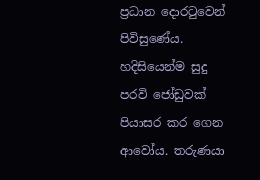ප්‍රධාන දොරටුවෙන් පිවිසුණේය. හදිසියෙන්ම සුදු පරවි ජෝඩුවක් පියාසර කර ගෙන ආවෝය. තරුණයා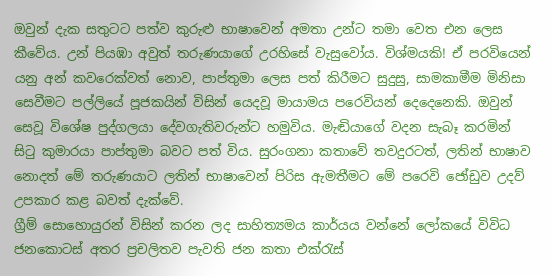ඔවුන් දැක සතුටට පත්ව කුරුළු භාෂාවෙන් අමතා උන්ට තමා වෙත එන ලෙස කීවේය. උන් පියඹා අවුත් තරුණයාගේ උරහිසේ වැසුවෝය. විශ්මයකි! ඒ පරවියෙන් යනු අන් කවරෙක්වත් නොව, පාප්තුමා ලෙස පත් කිරීමට සුදුසු, සාමකාමීම මිනිසා සෙවීමට පල්ලියේ පූජකයින් විසින් යෙදවූ මායාමය පරෙවියන් දෙදෙනෙකි. ඔවුන් සෙවූ විශේෂ පුද්ගලයා දේවගැතිවරුන්ට හමුවිය. මැඬියාගේ වදන සැබෑ කරමින් සිටු කුමාරයා පාප්තුමා බවට පත් විය. සුරංගනා කතාවේ තවදුරටත්, ලතින් භාෂාව නොදත් මේ තරුණයාට ලතින් භාෂාවෙන් පිරිස ඇමතීමට මේ පරෙවි ජෝඩුව උදව් උපකාර කළ බවත් දැක්වේ.
ග්‍රීම් සොහොයුරන් විසින් කරන ලද සාහිත්‍යමය කාර්යය වන්නේ ලෝකයේ විවිධ ජනකොටස් අතර ප්‍රචලිතව පැවති ජන කතා එක්රැස්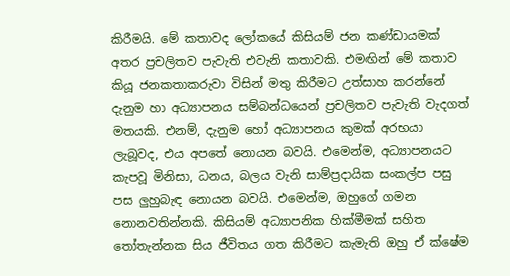කිරීමයි. මේ කතාවද ලෝකයේ කිසියම් ජන කණ්ඩායමක් අතර ප්‍රචලිතව පැවැති එවැනි කතාවකි. එමඟින් මේ කතාව කියූ ජනකතාකරුවා විසින් මතු කිරීමට උත්සාහ කරන්නේ දැනුම හා අධ්‍යාපනය සම්බන්ධයෙන් ප්‍රචලිතව පැවැති වැදගත් මතයකි. එනම්, දැනුම හෝ අධ්‍යාපනය කුමක් අරභයා ලැබූවද, එය අපතේ නොයන බවයි. එමෙන්ම, අධ්‍යාපනයට කැපවූ මිනිසා, ධනය, බලය වැනි සාම්ප්‍රදායික සංකල්ප පසු පස ලුහුබැඳ නොයන බවයි. එමෙන්ම, ඔහුගේ ගමන නොනවතින්නකි. කිසියම් අධ්‍යාපනික හික්මීමක් සහිත තෝතැන්නක සිය ජීවිතය ගත කිරීමට කැමැති ඔහු ඒ ක්ෂේම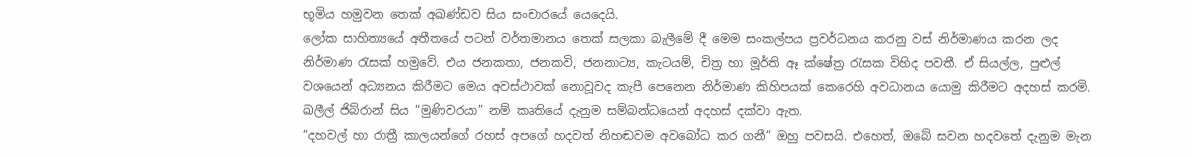භූමිය හමුවන තෙක් අඛණ්ඩව සිය සංචාරයේ යෙදෙයි.
ලෝක සාහිත්‍යයේ අතීතයේ පටන් වර්තමානය තෙක් සලකා බැලීමේ දී මෙම සංකල්පය ප්‍රවර්ධනය කරනු වස් නිර්මාණය කරන ලද නිර්මාණ රැසක් හමුවේ. එය ජනකතා, ජනකවි, ජනනාට්‍ය, කැටයම්, චිත්‍ර හා මූර්ති ඈ ක්ෂේත්‍ර රැසක විහිද පවතී. ඒ සියල්ල, පුළුල් වශයෙන් අධ්‍යනය කිරීමට මෙය අවස්ථාවක් නොවූවද කැපී පෙනෙන නිර්මාණ කිහිපයක් කෙරෙහි අවධානය යොමු කිරීමට අදහස් කරමි.
ඛලීල් ජිබ්රාන් සිය “මුණිවරයා” නම් කෘතියේ දැනුම සම්බන්ධයෙන් අදහස් දක්වා ඇත.
“දහවල් හා රාත්‍රී කාලයන්ගේ රහස් අපගේ හදවත් නිහඬවම අවබෝධ කර ගනී” ඔහු පවසයි. එහෙත්, ඔබේ සවන හදවතේ දැනුම මැන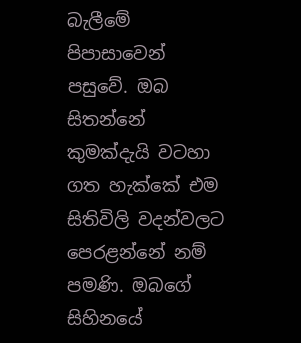බැලීමේ පිපාසාවෙන් පසුවේ. ඔබ සිතන්නේ කුමක්දැයි වටහා ගත හැක්කේ එම සිතිවිලි වදන්වලට පෙරළන්නේ නම් පමණි. ඔබගේ සිහිනයේ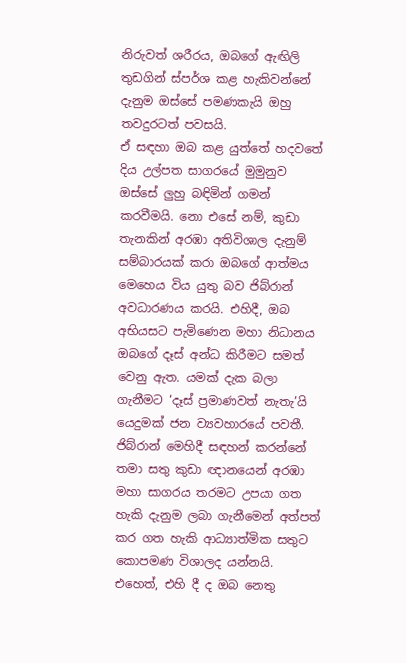නිරුවත් ශරීරය, ඔබගේ ඇඟිලි තුඩගින් ස්පර්ශ කළ හැකිවන්නේ දැනුම ඔස්සේ පමණකැයි ඔහු තවදුරටත් පවසයි.
ඒ සඳහා ඔබ කළ යුත්තේ හදවතේ දිය උල්පත සාගරයේ මුමුනුව ඔස්සේ ලුහු බඳිමින් ගමන් කරවීමයි. නො එසේ නම්, කුඩා තැනකින් අරඹා අතිවිශාල දැනුම් සම්බාරයක් කරා ඔබගේ ආත්මය මෙහෙය විය යුතු බව ජිබ්රාන් අවධාරණය කරයි. එහිදී, ඔබ අභියසට පැමිණෙන මහා නිධානය ඔබගේ දෑස් අන්ධ කිරීමට සමත් වෙනු ඇත. යමක් දැක බලා ගැනීමට ‘දෑස් ප්‍රමාණවත් නැතැ’යි යෙදුමක් ජන ව්‍යවහාරයේ පවතී. ජිබ්රාන් මෙහිදී සඳහන් කරන්නේ තමා සතු කුඩා ඥානයෙන් අරඹා මහා සාගරය තරමට උපයා ගත හැකි දැනුම ලබා ගැනීමෙන් අත්පත් කර ගත හැකි ආධ්‍යාත්මික සතුට කොපමණ විශාලද යන්නයි. එහෙත්, එහි දී ද ඔබ නෙතු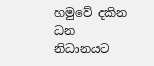හමුවේ දකින ධන නිධානයට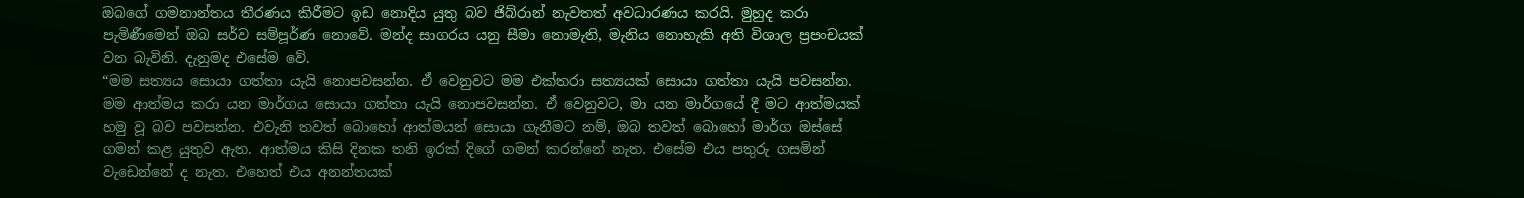ඔබගේ ගමනාන්තය තීරණය කිරීමට ඉඩ නොදිය යුතු බව ජිබ්රාන් නැවතත් අවධාරණය කරයි. මුහුද කරා පැමිණීමෙන් ඔබ සර්ව සම්පූර්ණ නොවේ. මන්ද සාගරය යනු සීමා නොමැති, මැනිය නොහැකි අති විශාල ප්‍රපංචයක් වන බැවිනි. දැනුමද එසේම වේ.
“මම සත්‍යය සොයා ගත්තා යැයි නොපවසන්න. ඒ වෙනුවට මම එක්තරා සත්‍යයක් සොයා ගත්තා යැයි පවසන්න. මම ආත්මය කරා යන මාර්ගය සොයා ගත්තා යැයි නොපවසන්න. ඒ වෙනුවට, මා යන මාර්ගයේ දී මට ආත්මයක් හමු වූ බව පවසන්න. එවැනි තවත් බොහෝ ආත්මයන් සොයා ගැනීමට නම්, ඔබ තවත් බොහෝ මාර්ග ඔස්සේ ගමන් කළ යුතුව ඇත. ආත්මය කිසි දිනක තනි ඉරක් දිගේ ගමන් කරන්නේ නැත. එසේම එය පතුරු ගසමින් වැඩෙන්නේ ද නැත. එහෙත් එය අනන්තයක්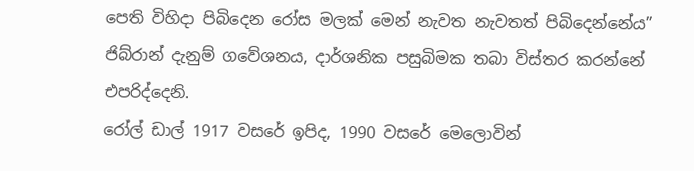පෙති විහිදා පිබිදෙන රෝස මලක් මෙන් නැවත නැවතත් පිබිදෙන්නේය”
ජිබ්රාන් දැනුම් ගවේශනය, දාර්ශනික පසුබිමක තබා විස්තර කරන්නේ එපරිද්දෙනි.
රෝල් ඩාල් 1917 වසරේ ඉපිද, 1990 වසරේ මෙලොවින්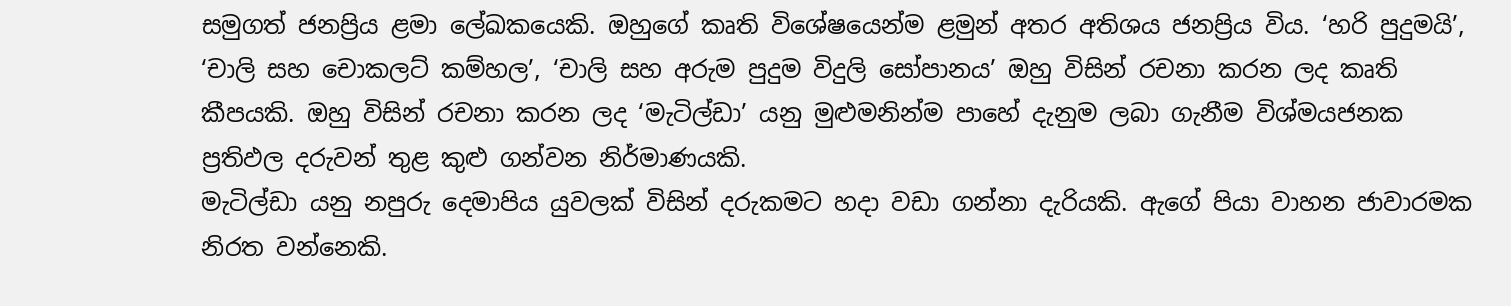සමුගත් ජනප්‍රිය ළමා ලේඛකයෙකි. ඔහුගේ කෘති විශේෂයෙන්ම ළමුන් අතර අතිශය ජනප්‍රිය විය. ‘හරි පුදුමයි’, ‘චාලි සහ චොකලට් කම්හල’, ‘චාලි සහ අරුම පුදුම විදුලි සෝපානය’ ඔහු විසින් රචනා කරන ලද කෘති කීපයකි. ඔහු විසින් රචනා කරන ලද ‘මැටිල්ඩා’ යනු මුළුමනින්ම පාහේ දැනුම ලබා ගැනීම විශ්මයජනක ප්‍රතිඵල දරුවන් තුළ කුළු ගන්වන නිර්මාණයකි.
මැටිල්ඩා යනු නපුරු දෙමාපිය යුවලක් විසින් දරුකමට හදා වඩා ගන්නා දැරියකි. ඇගේ පියා වාහන ජාවාරමක නිරත වන්නෙකි.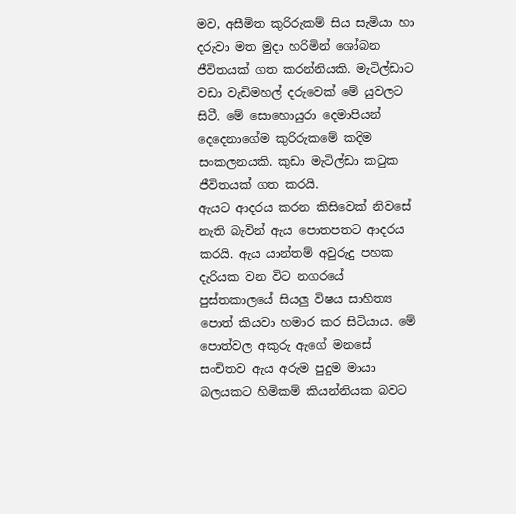මව, අසීමිත කුරිරුකම් සිය සැමියා හා දරුවා මත මුදා හරිමින් ශෝබන ජීවිතයක් ගත කරන්නියකි. මැටිල්ඩාට වඩා වැඩිමහල් දරුවෙක් මේ යුවලට සිටී. මේ සොහොයුරා දෙමාපියන් දෙදෙනාගේම කුරිරුකමේ කදිම සංකලනයකි. කුඩා මැටිල්ඩා කටුක ජීවිතයක් ගත කරයි.
ඇයට ආදරය කරන කිසිවෙක් නිවසේ නැති බැවින් ඇය පොතපතට ආදරය කරයි. ඇය යාන්තම් අවුරුදු පහක දැරියක වන විට නගරයේ පුස්තකාලයේ සියලු විෂය සාහිත්‍ය පොත් කියවා හමාර කර සිටියාය. මේ පොත්වල අකුරු ඇගේ මනසේ සංචිතව ඇය අරුම පුදුම මායා බලයකට හිමිකම් කියන්නියක බවට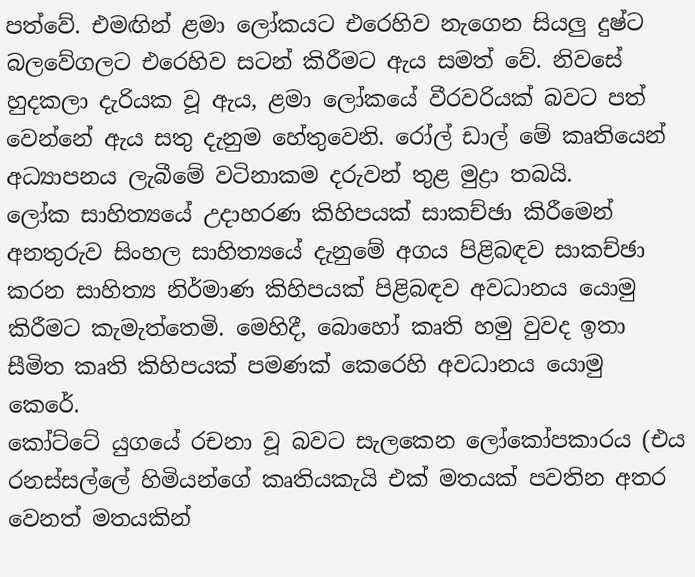පත්වේ. එමඟින් ළමා ලෝකයට එරෙහිව නැගෙන සියලු දුෂ්ට බලවේගලට එරෙහිව සටන් කිරීමට ඇය සමත් වේ. නිවසේ හුදකලා දැරියක වූ ඇය, ළමා ලෝකයේ වීරවරියක් බවට පත් වෙන්නේ ඇය සතු දැනුම හේතුවෙනි. රෝල් ඩාල් මේ කෘතියෙන් අධ්‍යාපනය ලැබීමේ වටිනාකම දරුවන් තුළ මුද්‍රා තබයි.
ලෝක සාහිත්‍යයේ උදාහරණ කිහිපයක් සාකච්ඡා කිරීමෙන් අනතුරුව සිංහල සාහිත්‍යයේ දැනුමේ අගය පිළිබඳව සාකච්ඡා කරන සාහිත්‍ය නිර්මාණ කිහිපයක් පිළිබඳව අවධානය යොමු කිරීමට කැමැත්තෙමි. මෙහිදී, බොහෝ කෘති හමු වුවද ඉතා සීමිත කෘති කිහිපයක් පමණක් කෙරෙහි අවධානය යොමු කෙරේ.
කෝට්ටේ යුගයේ රචනා වූ බවට සැලකෙන ලෝකෝපකාරය (එය රනස්සල්ලේ හිමියන්ගේ කෘතියකැයි එක් මතයක් පවතින අතර වෙනත් මතයකින්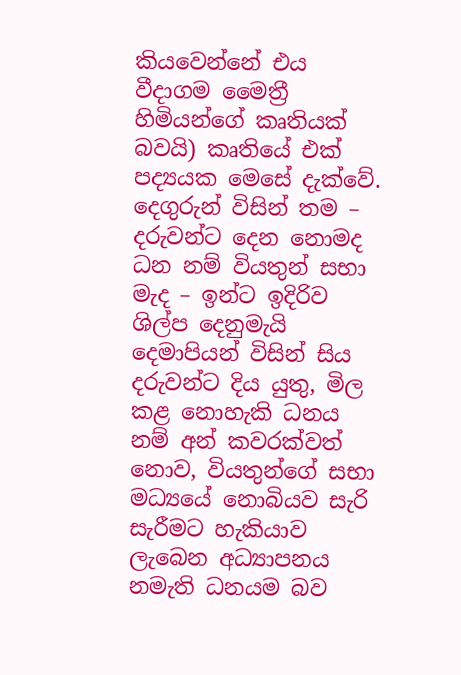කියවෙන්නේ එය වීදාගම මෛත්‍රී හිමියන්ගේ කෘතියක් බවයි) කෘතියේ එක් පද්‍යයක මෙසේ දැක්වේ.
දෙගුරුන් විසින් තම – දරුවන්ට දෙන නොමද ධන නම් වියතුන් සභා මැද – ඉන්ට ඉදිරිව ශිල්ප දෙනුමැයි දෙමාපියන් විසින් සිය දරුවන්ට දිය යුතු, මිල කළ නොහැකි ධනය නම් අන් කවරක්වත් නොව, වියතුන්ගේ සභා මධ්‍යයේ නොබියව සැරි සැරීමට හැකියාව ලැබෙන අධ්‍යාපනය නමැති ධනයම බව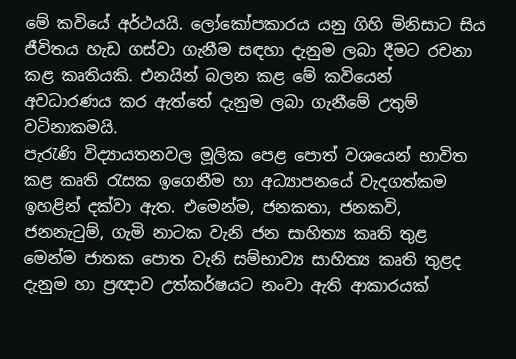මේ කවියේ අර්ථයයි. ලෝකෝපකාරය යනු ගිහි මිනිසාට සිය ජීවිතය හැඩ ගස්වා ගැනීම සඳහා දැනුම ලබා දීමට රචනා කළ කෘතියකි. එනයින් බලන කළ මේ කවියෙන් අවධාරණය කර ඇත්තේ දැනුම ලබා ගැනීමේ උතුම් වටිනාකමයි.
පැරැණි විද්‍යායතනවල මූලික පෙළ පොත් වශයෙන් භාවිත කළ කෘති රැසක ඉගෙනීම හා අධ්‍යාපනයේ වැදගත්කම ඉහළින් දක්වා ඇත. එමෙන්ම, ජනකතා, ජනකවි, ජනනැටුම්, ගැමි නාටක වැනි ජන සාහිත්‍ය කෘති තුළ මෙන්ම ජාතක පොත වැනි සම්භාව්‍ය සාහිත්‍ය කෘති තුළද දැනුම හා ප්‍රඥාව උත්කර්ෂයට නංවා ඇති ආකාරයක්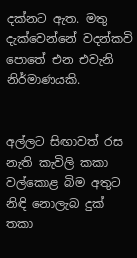දක්නට ඇත. මතු දැක්වෙන්නේ වදන්කවි පොතේ එන එවැනි නිර්මාණයකි.


අල්ලට සිඟාවත් රස නැති කැවිලි කකා
වල්කොළ බිම අතුට නිඳි නොලැබ දුක් තකා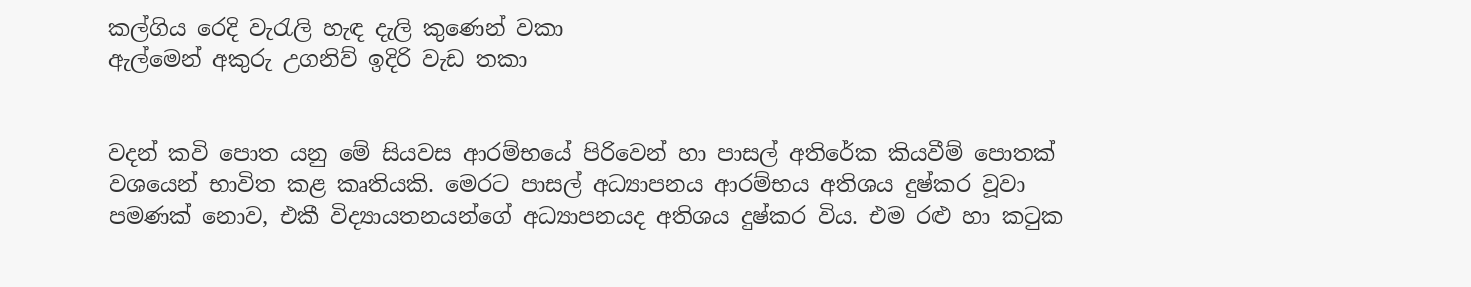කල්ගිය රෙදි වැරැලි හැඳ දැලි කුණෙන් වකා
ඇල්මෙන් අකුරු උගනිව් ඉදිරි වැඩ තකා


වදන් කවි පොත යනු මේ සියවස ආරම්භයේ පිරිවෙන් හා පාසල් අතිරේක කියවීම් පොතක් වශයෙන් භාවිත කළ කෘතියකි. මෙරට පාසල් අධ්‍යාපනය ආරම්භය අතිශය දුෂ්කර වූවා පමණක් නොව, එකී විද්‍යායතනයන්ගේ අධ්‍යාපනයද අතිශය දුෂ්කර විය. එම රළු හා කටුක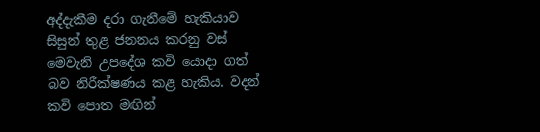අද්දැකීම දරා ගැනීමේ හැකියාව සිසුන් තුළ ජනනය කරනු වස් මෙවැනි උපදේශ කවි යොදා ගත් බව නිරීක්ෂණය කළ හැකිය. වදන් කවි පොත මඟින්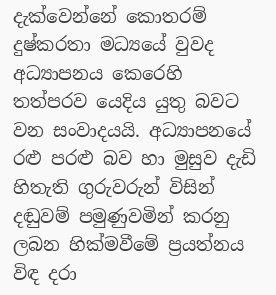දැක්වෙන්නේ කොතරම් දුෂ්කරතා මධ්‍යයේ වුවද අධ්‍යාපනය කෙරෙහි තත්පරව යෙදිය යුතු බවට වන සංවාදයයි. අධ්‍යාපනයේ රළු පරළු බව හා මුසුව දැඩි හිතැති ගුරුවරුන් විසින් දඬුවම් පමුණුවමින් කරනු ලබන හික්මවීමේ ප්‍රයත්නය විඳ දරා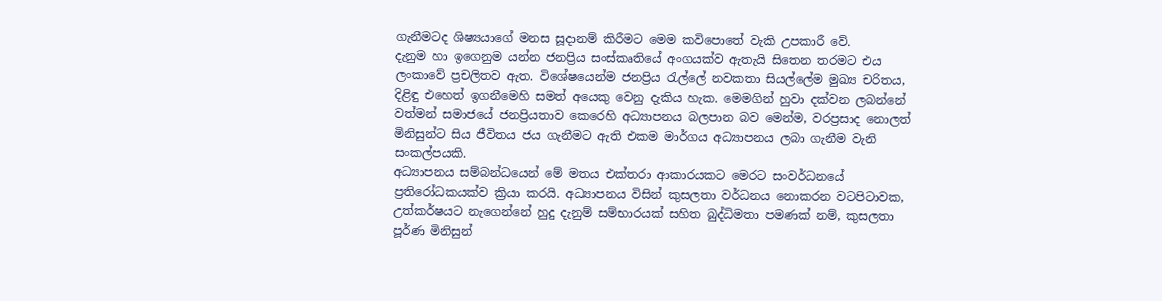ගැනීමටද ශිෂ්‍යයාගේ මනස සූදානම් කිරීමට මෙම කවිපොතේ වැකි උපකාරී වේ.
දැනුම හා ඉගෙනුම යන්න ජනප්‍රිය සංස්කෘතියේ අංගයක්ව ඇතැයි සිතෙන තරමට එය ලංකාවේ ප්‍රචලිතව ඇත. විශේෂයෙන්ම ජනප්‍රිය රැල්ලේ නවකතා සියල්ලේම මුඛ්‍ය චරිතය, දිළිඳු එහෙත් ඉගනීමෙහි සමත් අයෙකු වෙනු දැකිය හැක. මෙමගින් හුවා දක්වන ලබන්නේ වත්මන් සමාජයේ ජනප්‍රියතාව කෙරෙහි අධ්‍යාපනය බලපාන බව මෙන්ම, වරප්‍රසාද නොලත් මිනිසුන්ට සිය ජීවිතය ජය ගැනීමට ඇති එකම මාර්ගය අධ්‍යාපනය ලබා ගැනීම වැනි සංකල්පයකි.
අධ්‍යාපනය සම්බන්ධයෙන් මේ මතය එක්තරා ආකාරයකට මෙරට සංවර්ධනයේ ප්‍රතිරෝධකයක්ව ක්‍රියා කරයි. අධ්‍යාපනය විසින් කුසලතා වර්ධනය නොකරන වටපිටාවක, උත්කර්ෂයට නැගෙන්නේ හුදු දැනුම් සම්භාරයක් සහිත බුද්ධිමතා පමණක් නම්, කුසලතා පූර්ණ මිනිසුන්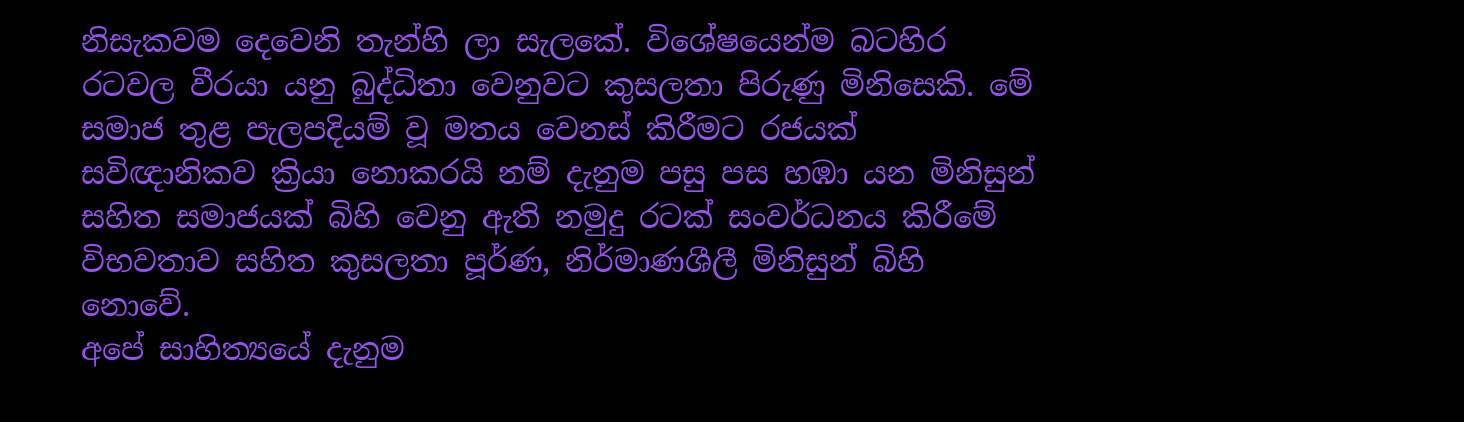නිසැකවම දෙවෙනි තැන්හි ලා සැලකේ. විශේෂයෙන්ම බටහිර රටවල වීරයා යනු බුද්ධිතා වෙනුවට කුසලතා පිරුණු මිනිසෙකි. මේ සමාජ තුළ පැලපදියම් වූ මතය වෙනස් කිරීමට රජයක් සවිඥානිකව ක්‍රියා නොකරයි නම් දැනුම පසු පස හඹා යන මිනිසුන් සහිත සමාජයක් බිහි වෙනු ඇති නමුදු රටක් සංවර්ධනය කිරීමේ විභවතාව සහිත කුසලතා පූර්ණ, නිර්මාණශීලී මිනිසුන් බිහි නොවේ.
අපේ සාහිත්‍යයේ දැනුම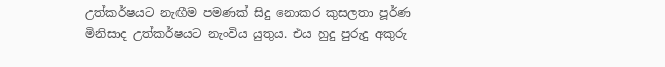උත්කර්ෂයට නැඟීම පමණක් සිදු නොකර කුසලතා පූර්ණ මිනිසාද උත්කර්ෂයට නැංවිය යුතුය. එය හුදු පුරුදු අකුරු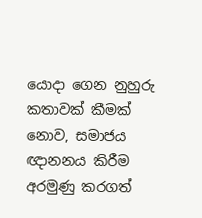යොදා ගෙන නුහුරු කතාවක් කීමක් නොව, සමාජය ඥානනය කිරීම අරමුණු කරගත්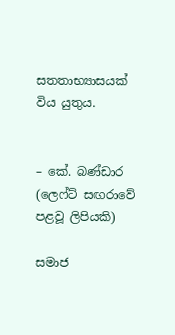සතතාභ්‍යාසයක් විය යුතුය.


– කේ. බණ්ඩාර (ලෙෆ්ට් සඟරාවේ පළවූ ලිපියකි)

සමාජ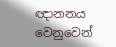ඥානනය වෙනුවෙන්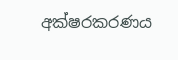අක්ෂරකරණය